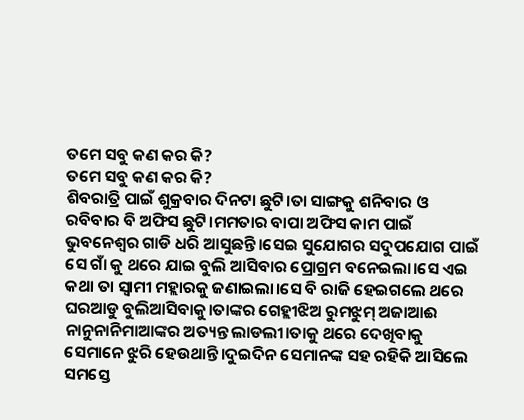ତମେ ସବୁ କଣ କର କି?
ତମେ ସବୁ କଣ କର କି?
ଶିବରାତ୍ରି ପାଇଁ ଶୁକ୍ରବାର ଦିନଟା ଛୁଟି।ତା ସାଙ୍ଗକୁ ଶନିବାର ଓ ରବିବାର ବି ଅଫିସ ଛୁଟି।ମମତାର ବାପା ଅଫିସ କାମ ପାଇଁ ଭୁବନେଶ୍ୱର ଗାଡି ଧରି ଆସୁଛନ୍ତି।ସେଇ ସୁଯୋଗର ସଦୁପଯୋଗ ପାଇଁ ସେ ଗାଁ କୁ ଥରେ ଯାଇ ବୁଲି ଆସିବାର ପ୍ରୋଗ୍ରମ ବନେଇଲା।ସେ ଏଇ କଥା ତା ସ୍ୱାମୀ ମହ୍ଲାରକୁ ଜଣାଇଲା।ସେ ବି ରାଜି ହେଇଗଲେ ଥରେ ଘରଆଡୁ ବୁଲିଆସିବାକୁ।ତାଙ୍କର ଗେହ୍ଲୀଝିଅ ରୁମଝୁମ୍ ଅଜାଆଈ ନାନୁନାନିମାଆଙ୍କର ଅତ୍ୟନ୍ତ ଲାଡଲୀ।ତାକୁ ଥରେ ଦେଖିବାକୁ ସେମାନେ ଝୁରି ହେଉଥାନ୍ତି।ଦୁଇଦିନ ସେମାନଙ୍କ ସହ ରହିକି ଆସିଲେ ସମସ୍ତେ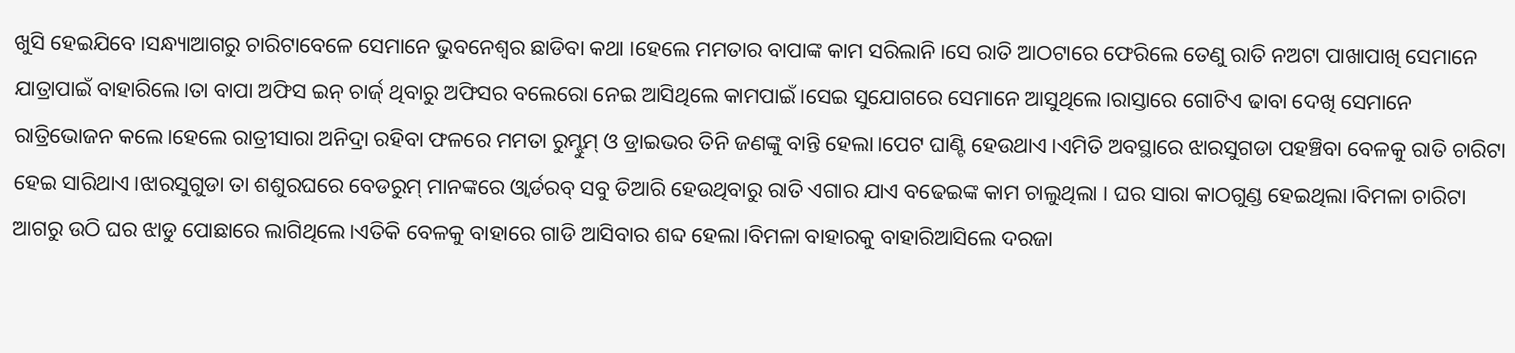ଖୁସି ହେଇଯିବେ।ସନ୍ଧ୍ୟାଆଗରୁ ଚାରିଟାବେଳେ ସେମାନେ ଭୁବନେଶ୍ୱର ଛାଡିବା କଥା ।ହେଲେ ମମତାର ବାପାଙ୍କ କାମ ସରିଲାନି।ସେ ରାତି ଆଠଟାରେ ଫେରିଲେ ତେଣୁ ରାତି ନଅଟା ପାଖାପାଖି ସେମାନେ ଯାତ୍ରାପାଇଁ ବାହାରିଲେ।ତା ବାପା ଅଫିସ ଇନ୍ ଚାର୍ଜ୍ ଥିବାରୁ ଅଫିସର ବଲେରୋ ନେଇ ଆସିଥିଲେ କାମପାଇଁ।ସେଇ ସୁଯୋଗରେ ସେମାନେ ଆସୁଥିଲେ।ରାସ୍ତାରେ ଗୋଟିଏ ଢାବା ଦେଖି ସେମାନେ ରାତ୍ରିଭୋଜନ କଲେ।ହେଲେ ରାତ୍ରୀସାରା ଅନିଦ୍ରା ରହିବା ଫଳରେ ମମତା ରୁମ୍ଝୁମ୍ ଓ ଡ୍ରାଇଭର ତିନି ଜଣଙ୍କୁ ବାନ୍ତି ହେଲା।ପେଟ ଘାଣ୍ଟି ହେଉଥାଏ।ଏମିତି ଅବସ୍ଥାରେ ଝାରସୁଗଡା ପହଞ୍ଚିବା ବେଳକୁ ରାତି ଚାରିଟା ହେଇ ସାରିଥାଏ।ଝାରସୁଗୁଡା ତା ଶଶୁରଘରେ ବେଡରୁମ୍ ମାନଙ୍କରେ ଓ୍ବାର୍ଡରବ୍ ସବୁ ତିଆରି ହେଉଥିବାରୁ ରାତି ଏଗାର ଯାଏ ବଢେଇଙ୍କ କାମ ଚାଲୁଥିଲା । ଘର ସାରା କାଠଗୁଣ୍ଡ ହେଇଥିଲା।ବିମଳା ଚାରିଟା ଆଗରୁ ଉଠି ଘର ଝାଡୁ ପୋଛାରେ ଲାଗିଥିଲେ।ଏତିକି ବେଳକୁ ବାହାରେ ଗାଡି ଆସିବାର ଶବ୍ଦ ହେଲା।ବିମଳା ବାହାରକୁ ବାହାରିଆସିଲେ ଦରଜା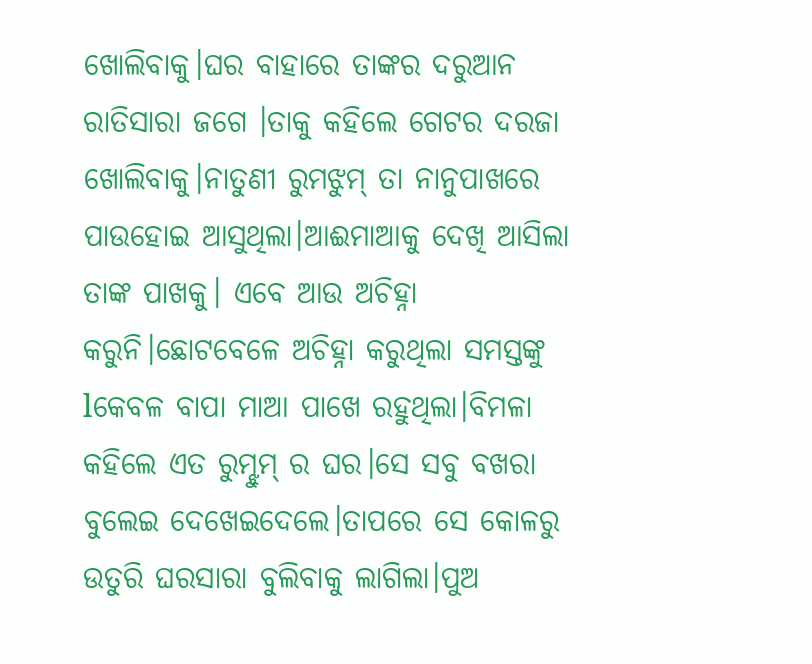ଖୋଲିବାକୁ।ଘର ବାହାରେ ତାଙ୍କର ଦରୁଆନ ରାତିସାରା ଜଗେ ।ତାକୁ କହିଲେ ଗେଟର ଦରଜା ଖୋଲିବାକୁ।ନାତୁଣୀ ରୁମଝୁମ୍ ତା ନାନୁପାଖରେ ପାଉହୋଇ ଆସୁଥିଲା।ଆଈମାଆକୁ ଦେଖି ଆସିଲା ତାଙ୍କ ପାଖକୁ। ଏବେ ଆଉ ଅଚିହ୍ନା କରୁନି।ଛୋଟବେଳେ ଅଚିହ୍ନା କରୁଥିଲା ସମସ୍ତଙ୍କୁ lକେବଳ ବାପା ମାଆ ପାଖେ ରହୁଥିଲା।ବିମଳା କହିଲେ ଏତ ରୁମ୍ଝୁମ୍ ର ଘର।ସେ ସବୁ ବଖରା ବୁଲେଇ ଦେଖେଇଦେଲେ।ତାପରେ ସେ କୋଳରୁ ଉତୁରି ଘରସାରା ବୁଲିବାକୁ ଲାଗିଲା।ପୁଅ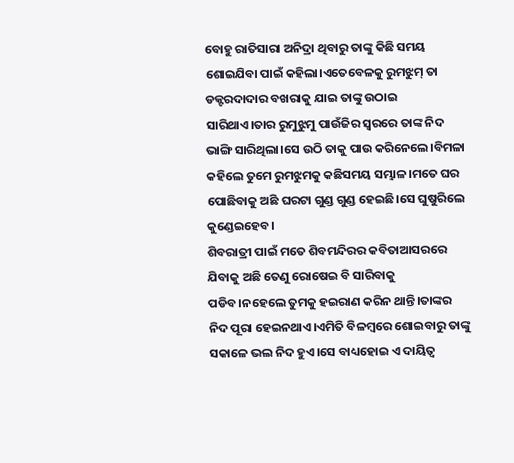ବୋହୁ ରାତିସାରା ଅନିଦ୍ରା ଥିବାରୁ ତାଙ୍କୁ କିଛି ସମୟ ଶୋଇଯିବା ପାଇଁ କହିଲା।ଏତେବେଳକୁ ରୁମଝୁମ୍ ତା ଡକ୍ଟରଦାଦାର ବଖରାକୁ ଯାଇ ତାଙ୍କୁ ଉଠାଇ ସାରିଥାଏ।ତାର ରୁମୁଝୁମୁ ପାଉଁଜିର ସ୍ୱରରେ ତାଙ୍କ ନିଦ ଭାଙ୍ଗି ସାରିଥିଲା।ସେ ଉଠି ତାକୁ ପାଉ କରିନେଲେ।ବିମଳା କହିଲେ ତୁମେ ରୁମଝୁମକୁ କଛିସମୟ ସମ୍ଭାଳ।ମତେ ଘର ପୋଛିବାକୁ ଅଛି ଘରଟା ଗୁଣ୍ଡ ଗୁଣ୍ଡ ହେଇଛି।ସେ ଘୁଷୁରିଲେ କୁଣ୍ଡେଇହେବ।
ଶିବରାତ୍ରୀ ପାଇଁ ମତେ ଶିବମନ୍ଦିରର କବିତାଆସରରେ ଯିବାକୁ ଅଛି ତେଣୁ ରୋଷେଇ ବି ସାରିବାକୁ ପଡିବ।ନହେଲେ ତୁମକୁ ହଇରାଣ କରିନ ଥାନ୍ତି।ତାଙ୍କର ନିଦ ପୂରା ହେଇନଥାଏ।ଏମିତି ବିଳମ୍ବରେ ଶୋଇବାରୁ ତାଙ୍କୁ ସକାଳେ ଭଲ ନିଦ ହୁଏ।ସେ ବାଧ୍ୟହୋଇ ଏ ଦାୟିତ୍ୱ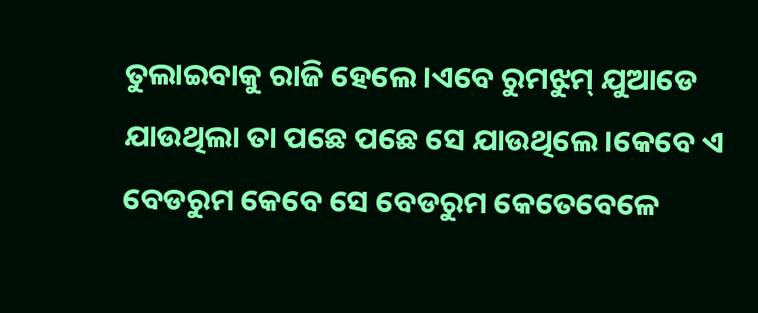ତୁଲାଇବାକୁ ରାଜି ହେଲେ।ଏବେ ରୁମଝୁମ୍ ଯୁଆଡେ ଯାଉଥିଲା ତା ପଛେ ପଛେ ସେ ଯାଉଥିଲେ।କେବେ ଏ ବେଡରୁମ କେବେ ସେ ବେଡରୁମ କେତେବେଳେ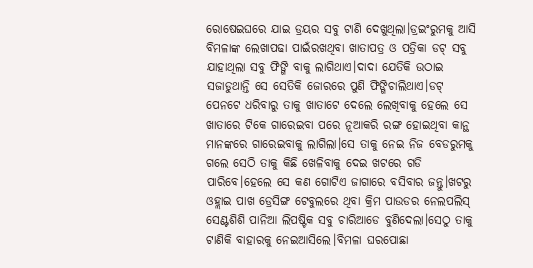ରୋଷେଇଘରେ ଯାଇ ଡ୍ରୟର ସବୁ ଟାଣି ଦେଖୁଥିଲା।ଡ୍ରଇଂରୁମକୁ ଆସି ବିମଳାଙ୍କ ଲେଖାପଢା ପାଇଁରଖଥିବା ଖାତାପତ୍ର ଓ ପତ୍ରିକା ଡଟ୍ ସବୁ ଯାହାଥିଲା ସବୁ ଫିଙ୍ଗି ବାକୁ ଲାଗିଥାଏ।ଦାଦା ଯେତିକି ଉଠାଇ ସଜାଡୁଥାନ୍ତି ସେ ସେତିକି ଜୋରରେ ପୁଣି ଫିଙ୍ଗିଚାଲିଥାଏ।ଡଟ୍ ପେନଟେ ଧରିବାରୁ ତାକୁ ଖାତାଟେ ଦେଲେ ଲେଖିବାକୁ ହେଲେ ସେ ଖାତାରେ ଟିକେ ଗାରେଇବା ପରେ ନୂଆକରି ରଙ୍ଗ ହୋଇଥିବା କାନ୍ଥ ମାନଙ୍କରେ ଗାରେଇବାକୁ ଲାଗିଲା।ସେ ତାକୁ ନେଇ ନିଜ ବେଡରୁମକୁ ଗଲେ ସେଠି ତାକୁ କିଛି ଖେଳିବାକୁ ଦେଇ ଖଟରେ ଗଡି ପାରିବେ।ହେଲେ ସେ କଣ ଗୋଟିଏ ଜାଗାରେ ବସିବାର ଜନ୍ତୁ।ଖଟରୁ ଓହ୍ଲାଇ ପାଖ ଡ୍ରେସିଙ୍ଗ ଟେବୁଲରେ ଥିବା କ୍ରିମ ପାଉଡର ନେଲପଲିସ୍ ସେଣ୍ଟଶିଶି ପାନିଆ ଲିପଷ୍ଟିକ ସବୁ ଚାରିଆଡେ ବୁଣିଦେଲା।ସେଠୁ ତାକୁ ଟାଣିକି ବାହାରକୁ ନେଇଆସିଲେ।ବିମଳା ଘରପୋଛା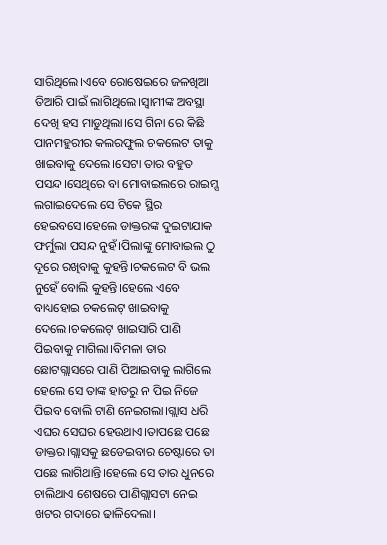ସାରିଥିଲେ।ଏବେ ରୋଷେଇରେ ଜଳଖିଆ ତିଆରି ପାଇଁ ଲାଗିଥିଲେ।ସ୍ୱାମୀଙ୍କ ଅବସ୍ଥା ଦେଖି ହସ ମାଡୁଥିଲା।ସେ ଗିନା ରେ କିଛି ପାନମହୁରୀର କଲରଫୁଲ ଚକଲେଟ ତାକୁ ଖାଇବାକୁ ଦେଲେ।ସେଟା ତାର ବହୁତ ପସନ୍ଦ।ସେଥିରେ ବା ମୋବାଇଲରେ ରାଇମ୍ସ ଲଗାଇଦେଲେ ସେ ଟିକେ ସ୍ଥିର ହେଇବସେ।ହେଲେ ଡାକ୍ତରଙ୍କ ଦୁଇଟାଯାକ ଫର୍ମୁଲା ପସନ୍ଦ ନୁହଁ।ପିଲାଙ୍କୁ ମୋବାଇଲ ଠୁ ଦୂରେ ରଖିବାକୁ କୁହନ୍ତି।ଚକଲେଟ ବି ଭଲ ନୁହେଁ ବୋଲି କୁହନ୍ତି।ହେଲେ ଏବେ ବାଧ୍ୟହୋଇ ଚକଲେଟ୍ ଖାଇବାକୁ ଦେଲେ।ଚକଲେଟ୍ ଖାଇସାରି ପାଣି ପିଇବାକୁ ମାଗିଲା।ବିମଳା ତାର ଛୋଟଗ୍ଲାସରେ ପାଣି ପିଆଇବାକୁ ଲାଗିଲେ ହେଲେ ସେ ତାଙ୍କ ହାତରୁ ନ ପିଇ ନିଜେ ପିଇବ ବୋଲି ଟାଣି ନେଇଗଲା।ଗ୍ଲାସ ଧରି ଏଘର ସେଘର ହେଉଥାଏ।ତାପଛେ ପଛେ ଡାକ୍ତର।ଗ୍ଲାସକୁ ଛଡେଇବାର ଚେଷ୍ଟାରେ ତା ପଛେ ଲାଗିଥାନ୍ତି।ହେଲେ ସେ ତାର ଧୁନରେ ଚାଲିଥାଏ ଶେଷରେ ପାଣିଗ୍ଲାସଟା ନେଇ ଖଟର ଗଦାରେ ଢାଳିଦେଲା।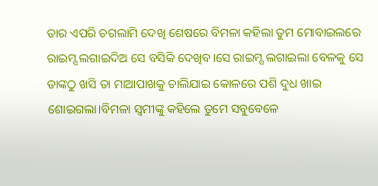ତାର ଏପରି ଚଗଲାମି ଦେଖି ଶେଷରେ ବିମଳା କହିଲା ତୁମ ମୋବାଇଲରେ ରାଇମ୍ସ ଲଗାଇଦିଅ ସେ ବସିକି ଦେଖିବ।ସେ ରାଇମ୍ସ ଲଗାଇଲା ବେଳକୁ ସେ ତାଙ୍କଠୁ ଖସି ତା ମାଆପାଖକୁ ଚାଲିଯାଇ କୋଳରେ ପଶି ଦୁଧ ଖାଇ ଶୋଇଗଲା।ବିମଳା ସ୍ୱମୀଙ୍କୁ କହିଲେ ତୁମେ ସବୁବେଳେ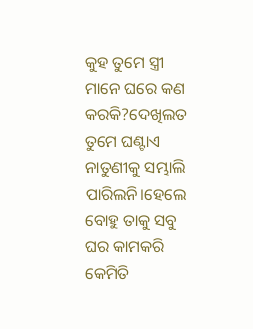କୁହ ତୁମେ ସ୍ତ୍ରୀ ମାନେ ଘରେ କଣ କରକି?ଦେଖିଲତ ତୁମେ ଘଣ୍ଟାଏ ନାତୁଣୀକୁ ସମ୍ଭାଲି ପାରିଲନି।ହେଲେ ବୋହୁ ତାକୁ ସବୁ ଘର କାମକରି କେମିତି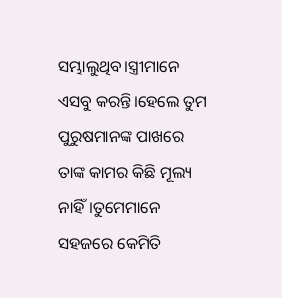ସମ୍ଭାଲୁଥିବ।ସ୍ତ୍ରୀମାନେ ଏସବୁ କରନ୍ତି।ହେଲେ ତୁମ ପୁରୁଷମାନଙ୍କ ପାଖରେ ତାଙ୍କ କାମର କିଛି ମୂଲ୍ୟ ନାହିଁ।ତୁମେମାନେ ସହଜରେ କେମିତି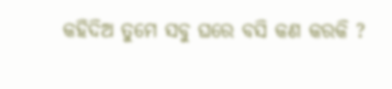କହିଦିଅ ତୁମେ ସବୁ ଘରେ ବସି କଣ କରକି ?